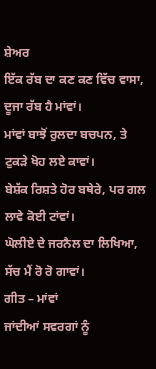ਸ਼ੇਅਰ
ਇੱਕ ਰੱਬ ਦਾ ਕਣ ਕਣ ਵਿੱਚ ਵਾਸਾ, ਦੂਜਾ ਰੱਬ ਹੈ ਮਾਂਵਾਂ।
ਮਾਂਵਾਂ ਬਾਝੋਂ ਰੁਲਦਾ ਬਚਪਨ, ਤੇ ਟੁਕੜੇ ਖੋਹ ਲਏ ਕਾਵਾਂ।
ਬੇਸ਼ੱਕ ਰਿਸ਼ਤੇ ਹੋਰ ਬਥੇਰੇ, ਪਰ ਗਲ ਲਾਵੇ ਕੋਈ ਟਾਂਵਾਂ।
ਘੋਲੀਏ ਦੇ ਜਰਨੈਲ ਦਾ ਲਿਖਿਆ, ਸੱਚ ਮੈਂ ਰੋ ਰੋ ਗਾਵਾਂ।
ਗੀਤ – ਮਾਂਵਾਂ
ਜਾਂਦੀਆਂ ਸਵਰਗਾਂ ਨੂੰ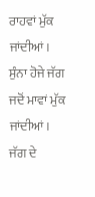ਰਾਹਵਾਂ ਮੁੱਕ ਜਾਂਦੀਆਂ।
ਸੁੰਨਾ ਹੋਜੇ ਜੱਗ ਜਦੋਂ ਮਾਵਾਂ ਮੁੱਕ ਜਾਂਦੀਆਂ।
ਜੱਗ ਦੇ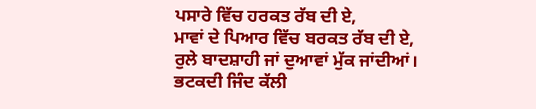ਪਸਾਰੇ ਵਿੱਚ ਹਰਕਤ ਰੱਬ ਦੀ ਏ,
ਮਾਵਾਂ ਦੇ ਪਿਆਰ ਵਿੱਚ ਬਰਕਤ ਰੱਬ ਦੀ ਏ,
ਰੁਲੇ ਬਾਦਸ਼ਾਹੀ ਜਾਂ ਦੁਆਵਾਂ ਮੁੱਕ ਜਾਂਦੀਆਂ।
ਭਟਕਦੀ ਜਿੰਦ ਕੱਲੀ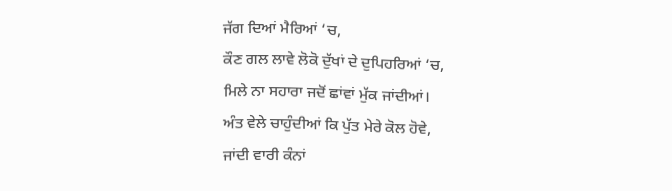ਜੱਗ ਦਿਆਂ ਮੈਰਿਆਂ ‘ਚ,
ਕੌਣ ਗਲ ਲਾਵੇ ਲੋਕੋ ਦੁੱਖਾਂ ਦੇ ਦੁਪਿਹਰਿਆਂ ‘ਚ,
ਮਿਲੇ ਨਾ ਸਹਾਰਾ ਜਦੋਂ ਛਾਂਵਾਂ ਮੁੱਕ ਜਾਂਦੀਆਂ।
ਅੰਤ ਵੇਲੇ ਚਾਹੁੰਦੀਆਂ ਕਿ ਪੁੱਤ ਮੇਰੇ ਕੋਲ ਹੋਵੇ,
ਜਾਂਦੀ ਵਾਰੀ ਕੰਨਾਂ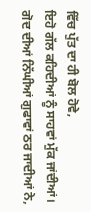ਵਿੱਚ ਪੁੱਤ ਦਾ ਹੀ ਬੋਲ ਹੋਵੇ,
ਇਹੋ ਗੱਲ ਕਹਿਦੀਆਂ ਨੂੰ ਸਾਹਵਾਂ ਮੁੱਕ ਜਾਂਦੀਆਂ।
ਗੋਦ ਦੀਆਂ ਨਿੱਘੀਆਂ ਗੁਫਾਵਾਂ ਠਰ ਜਾਦੀਆਂ ਨੇ,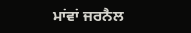ਮਾਂਵਾਂ ਜਰਨੈਲ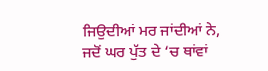ਜਿਉਦੀਆਂ ਮਰ ਜਾਂਦੀਆਂ ਨੇ,
ਜਦੋਂ ਘਰ ਪੁੱਤ ਦੇ ‘ਚ ਥਾਂਵਾਂ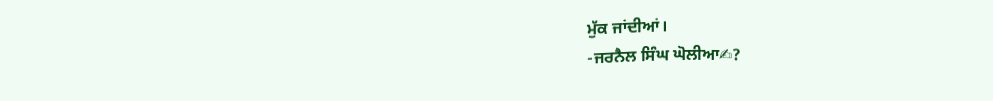ਮੁੱਕ ਜਾਂਦੀਆਂ।
-ਜਰਨੈਲ ਸਿੰਘ ਘੋਲੀਆ✍?